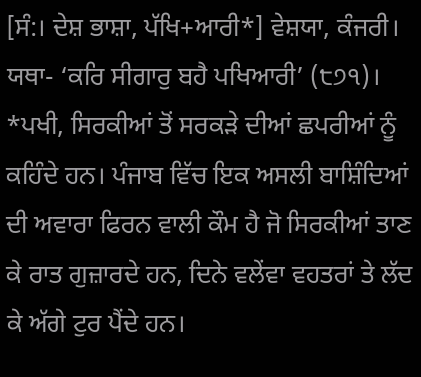[ਸੰ:। ਦੇਸ਼ ਭਾਸ਼ਾ, ਪੱਖਿ+ਆਰੀ*] ਵੇਸ਼ਯਾ, ਕੰਜਰੀ। ਯਥਾ- ‘ਕਰਿ ਸੀਗਾਰੁ ਬਹੈ ਪਖਿਆਰੀ’ (੮੭੧)। *ਪਖੀ, ਸਿਰਕੀਆਂ ਤੋਂ ਸਰਕੜੇ ਦੀਆਂ ਛਪਰੀਆਂ ਨੂੰ ਕਹਿੰਦੇ ਹਨ। ਪੰਜਾਬ ਵਿੱਚ ਇਕ ਅਸਲੀ ਬਾਸ਼ਿੰਦਿਆਂ ਦੀ ਅਵਾਰਾ ਫਿਰਨ ਵਾਲੀ ਕੌਮ ਹੈ ਜੋ ਸਿਰਕੀਆਂ ਤਾਣ ਕੇ ਰਾਤ ਗੁਜ਼ਾਰਦੇ ਹਨ, ਦਿਨੇ ਵਲੇਂਵਾ ਵਹਤਰਾਂ ਤੇ ਲੱਦ ਕੇ ਅੱਗੇ ਟੁਰ ਪੈਂਦੇ ਹਨ।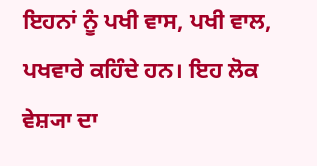ਇਹਨਾਂ ਨੂੰ ਪਖੀ ਵਾਸ, ਪਖੀ ਵਾਲ, ਪਖਵਾਰੇ ਕਹਿੰਦੇ ਹਨ। ਇਹ ਲੋਕ ਵੇਸ਼੍ਯਾ ਦਾ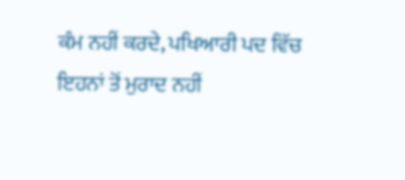ਕੰਮ ਨਹੀਂ ਕਰਦੇ, ਪਖਿਆਰੀ ਪਦ ਵਿੱਚ ਇਹਨਾਂ ਤੋਂ ਮੁਰਾਦ ਨਹੀਂ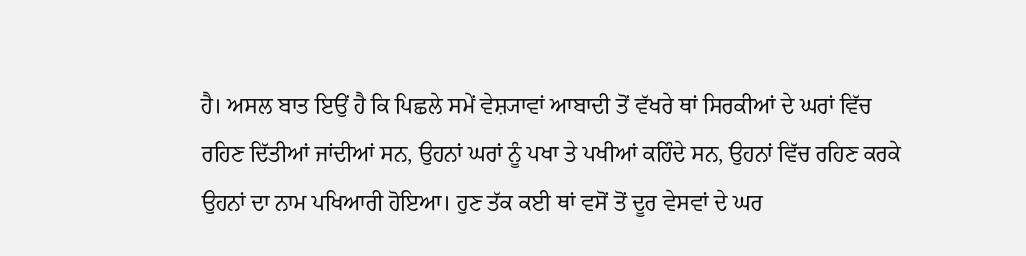ਹੈ। ਅਸਲ ਬਾਤ ਇਉਂ ਹੈ ਕਿ ਪਿਛਲੇ ਸਮੇਂ ਵੇਸ਼੍ਯਾਵਾਂ ਆਬਾਦੀ ਤੋਂ ਵੱਖਰੇ ਥਾਂ ਸਿਰਕੀਆਂ ਦੇ ਘਰਾਂ ਵਿੱਚ ਰਹਿਣ ਦਿੱਤੀਆਂ ਜਾਂਦੀਆਂ ਸਨ, ਉਹਨਾਂ ਘਰਾਂ ਨੂੰ ਪਖਾ ਤੇ ਪਖੀਆਂ ਕਹਿੰਦੇ ਸਨ, ਉਹਨਾਂ ਵਿੱਚ ਰਹਿਣ ਕਰਕੇ ਉਹਨਾਂ ਦਾ ਨਾਮ ਪਖਿਆਰੀ ਹੋਇਆ। ਹੁਣ ਤੱਕ ਕਈ ਥਾਂ ਵਸੋਂ ਤੋਂ ਦੂਰ ਵੇਸਵਾਂ ਦੇ ਘਰ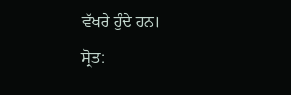ਵੱਖਰੇ ਹੁੰਦੇ ਹਨ।
ਸ੍ਰੋਤ: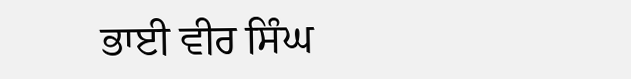ਭਾਈ ਵੀਰ ਸਿੰਘ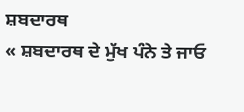ਸ਼ਬਦਾਰਥ
« ਸ਼ਬਦਾਰਥ ਦੇ ਮੁੱਖ ਪੰਨੇ ਤੇ ਜਾਓ